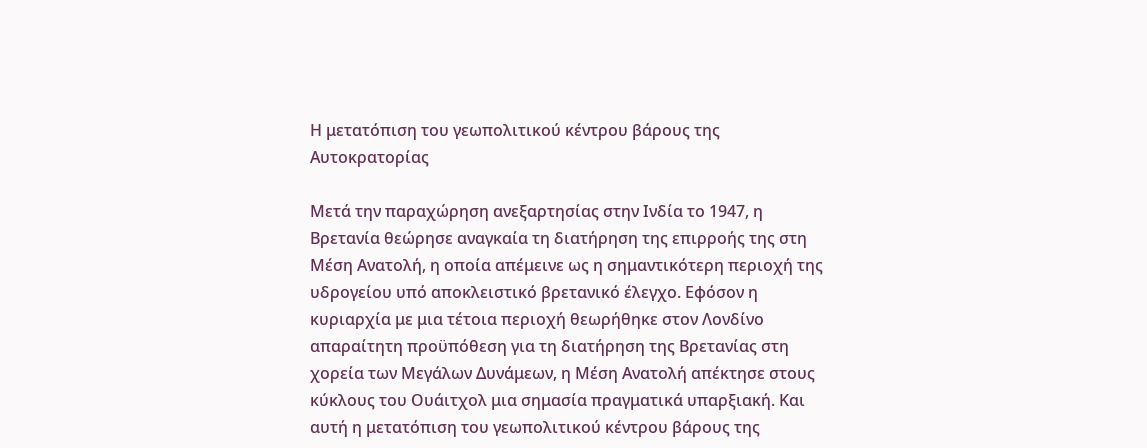Η μετατόπιση του γεωπολιτικού κέντρου βάρους της Αυτοκρατορίας

Μετά την παραχώρηση ανεξαρτησίας στην Ινδία το 1947, η Βρετανία θεώρησε αναγκαία τη διατήρηση της επιρροής της στη Μέση Ανατολή, η οποία απέμεινε ως η σημαντικότερη περιοχή της υδρογείου υπό αποκλειστικό βρετανικό έλεγχο. Εφόσον η κυριαρχία με μια τέτοια περιοχή θεωρήθηκε στον Λονδίνο απαραίτητη προϋπόθεση για τη διατήρηση της Βρετανίας στη χορεία των Μεγάλων Δυνάμεων, η Μέση Ανατολή απέκτησε στους κύκλους του Ουάιτχολ μια σημασία πραγματικά υπαρξιακή. Και αυτή η μετατόπιση του γεωπολιτικού κέντρου βάρους της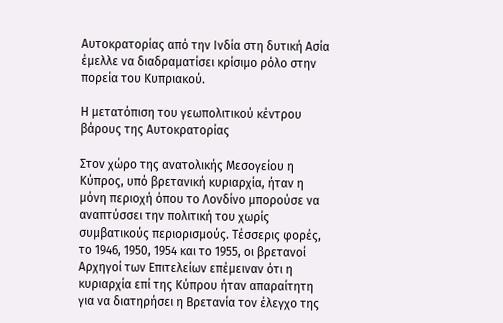Αυτοκρατορίας από την Ινδία στη δυτική Ασία έμελλε να διαδραματίσει κρίσιμο ρόλο στην πορεία του Κυπριακού.

Η μετατόπιση του γεωπολιτικού κέντρου βάρους της Αυτοκρατορίας

Στον χώρο της ανατολικής Μεσογείου η Κύπρος, υπό βρετανική κυριαρχία, ήταν η μόνη περιοχή όπου το Λονδίνο μπορούσε να αναπτύσσει την πολιτική του χωρίς συμβατικούς περιορισμούς. Τέσσερις φορές, το 1946, 1950, 1954 και το 1955, οι βρετανοί Αρχηγοί των Επιτελείων επέμειναν ότι η κυριαρχία επί της Κύπρου ήταν απαραίτητη για να διατηρήσει η Βρετανία τον έλεγχο της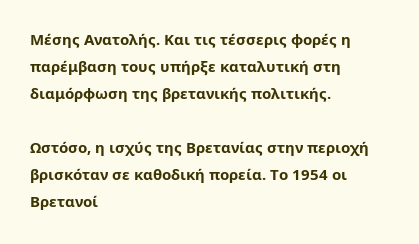Μέσης Ανατολής. Και τις τέσσερις φορές η παρέμβαση τους υπήρξε καταλυτική στη διαμόρφωση της βρετανικής πολιτικής.

Ωστόσο, η ισχύς της Βρετανίας στην περιοχή βρισκόταν σε καθοδική πορεία. Το 1954 οι Βρετανοί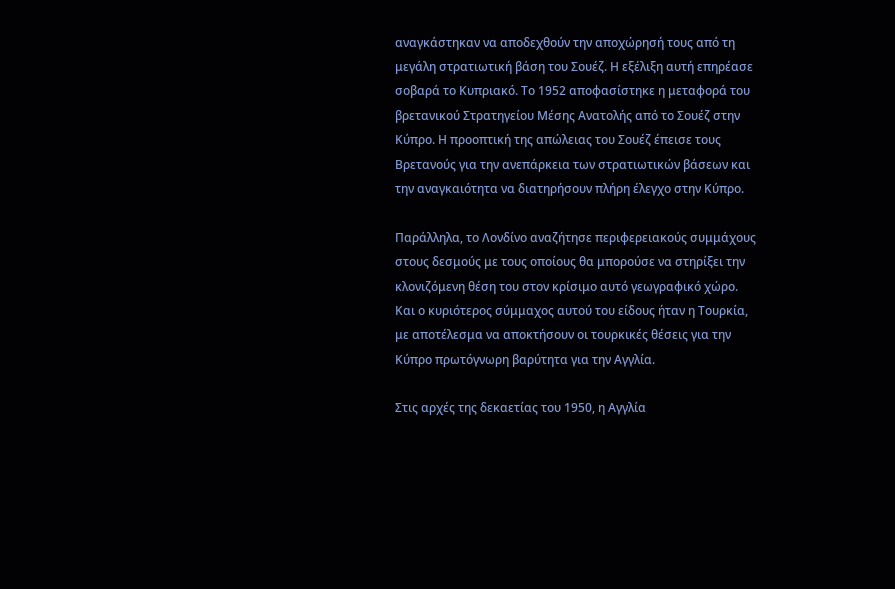αναγκάστηκαν να αποδεχθούν την αποχώρησή τους από τη μεγάλη στρατιωτική βάση του Σουέζ. Η εξέλιξη αυτή επηρέασε σοβαρά το Κυπριακό. Το 1952 αποφασίστηκε η μεταφορά του βρετανικού Στρατηγείου Μέσης Ανατολής από το Σουέζ στην Κύπρο. Η προοπτική της απώλειας του Σουέζ έπεισε τους Βρετανούς για την ανεπάρκεια των στρατιωτικών βάσεων και την αναγκαιότητα να διατηρήσουν πλήρη έλεγχο στην Κύπρο.

Παράλληλα, το Λονδίνο αναζήτησε περιφερειακούς συμμάχους στους δεσμούς με τους οποίους θα μπορούσε να στηρίξει την κλονιζόμενη θέση του στον κρίσιμο αυτό γεωγραφικό χώρο. Και ο κυριότερος σύμμαχος αυτού του είδους ήταν η Τουρκία, με αποτέλεσμα να αποκτήσουν οι τουρκικές θέσεις για την Κύπρο πρωτόγνωρη βαρύτητα για την Αγγλία.

Στις αρχές της δεκαετίας του 1950, η Αγγλία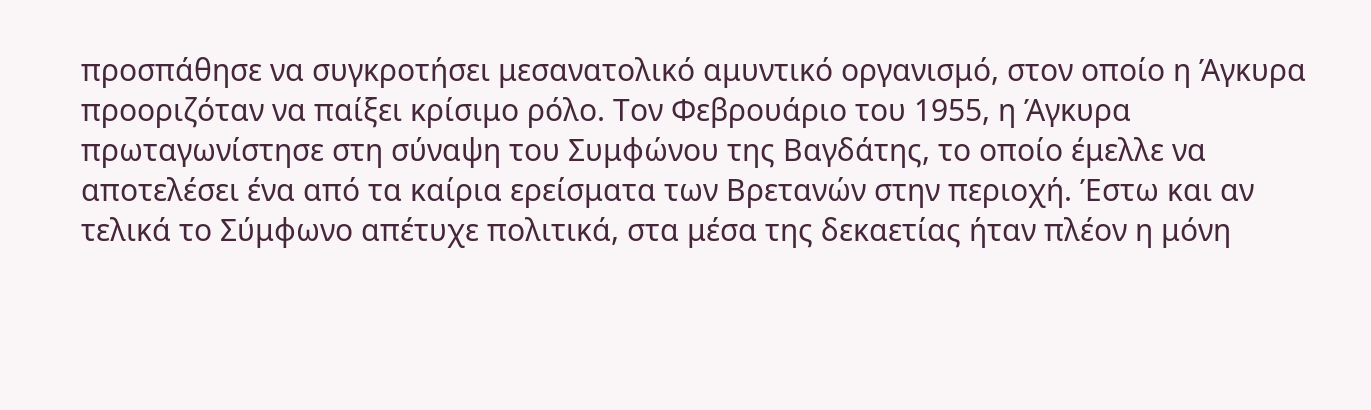προσπάθησε να συγκροτήσει μεσανατολικό αμυντικό οργανισμό, στον οποίο η Άγκυρα προοριζόταν να παίξει κρίσιμο ρόλο. Τον Φεβρουάριο του 1955, η Άγκυρα πρωταγωνίστησε στη σύναψη του Συμφώνου της Βαγδάτης, το οποίο έμελλε να αποτελέσει ένα από τα καίρια ερείσματα των Βρετανών στην περιοχή. Έστω και αν τελικά το Σύμφωνο απέτυχε πολιτικά, στα μέσα της δεκαετίας ήταν πλέον η μόνη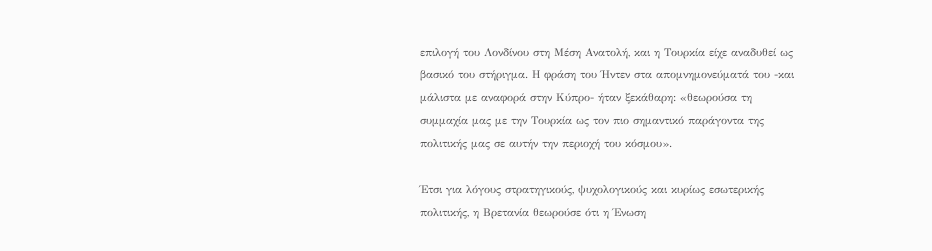επιλογή του Λονδίνου στη Μέση Ανατολή, και η Τουρκία είχε αναδυθεί ως βασικό του στήριγμα. Η φράση του Ήντεν στα απομνημονεύματά του -και μάλιστα με αναφορά στην Κύπρο- ήταν ξεκάθαρη: «θεωρούσα τη συμμαχία μας με την Τουρκία ως τον πιο σημαντικό παράγοντα της πολιτικής μας σε αυτήν την περιοχή του κόσμου».

Έτσι για λόγους στρατηγικούς, ψυχολογικούς και κυρίως εσωτερικής πολιτικής, η Βρετανία θεωρούσε ότι η Ένωση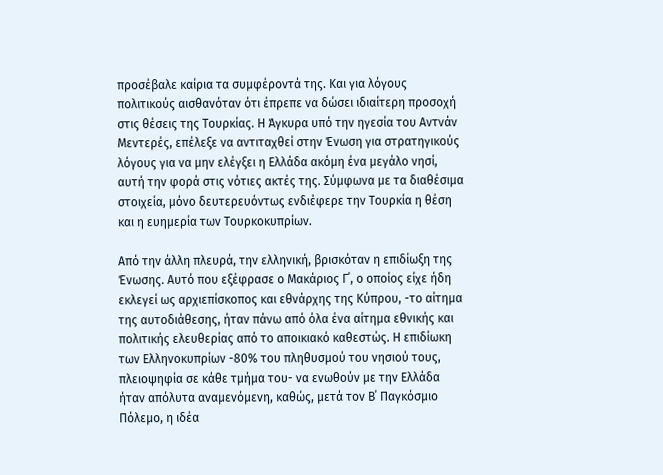προσέβαλε καίρια τα συμφέροντά της. Και για λόγους πολιτικούς αισθανόταν ότι έπρεπε να δώσει ιδιαίτερη προσοχή στις θέσεις της Τουρκίας. Η Άγκυρα υπό την ηγεσία του Αντνάν Μεντερές, επέλεξε να αντιταχθεί στην Ένωση για στρατηγικούς λόγους για να μην ελέγξει η Ελλάδα ακόμη ένα μεγάλο νησί, αυτή την φορά στις νότιες ακτές της. Σύμφωνα με τα διαθέσιμα στοιχεία, μόνο δευτερευόντως ενδιέφερε την Τουρκία η θέση και η ευημερία των Τουρκοκυπρίων.

Από την άλλη πλευρά, την ελληνική, βρισκόταν η επιδίωξη της Ένωσης. Αυτό που εξέφρασε ο Μακάριος Γ΄, ο οποίος είχε ήδη εκλεγεί ως αρχιεπίσκοπος και εθνάρχης της Κύπρου, -το αίτημα της αυτοδιάθεσης, ήταν πάνω από όλα ένα αίτημα εθνικής και πολιτικής ελευθερίας από το αποικιακό καθεστώς. Η επιδίωκη των Ελληνοκυπρίων -80% του πληθυσμού του νησιού τους, πλειοψηφία σε κάθε τμήμα του- να ενωθούν με την Ελλάδα ήταν απόλυτα αναμενόμενη, καθώς, μετά τον Β΄ Παγκόσμιο Πόλεμο, η ιδέα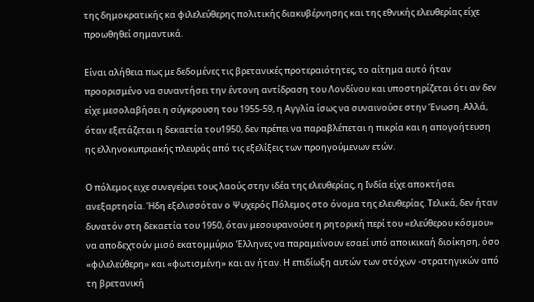της δημοκρατικής κα φιλελεύθερης πολιτικής διακυβέρνησης και της εθνικής ελευθερίας είχε προωθηθεί σημαντικά.

Είναι αλήθεια πως με δεδομένες τις βρετανικές προτεραιότητες, το αίτημα αυτό ήταν προορισμένο να συναντήσει την έντονη αντίδραση του Λονδίνου και υποστηρίζεται ότι αν δεν είχε μεσολαβήσει η σύγκρουση του 1955-59, η Αγγλία ίσως να συναινούσε στην Ένωση. Αλλά, όταν εξετάζεται η δεκαετία του1950, δεν πρέπει να παραβλέπεται η πικρία και η απογοήτευση ης ελληνοκυπριακής πλευράς από τις εξελίξεις των προηγούμενων ετών.

Ο πόλεμος ειχε συνεγείρει τους λαούς στην ιδέα της ελευθερίας, η Ινδία είχε αποκτήσει ανεξαρτησία. Ήδη εξελισσόταν ο Ψυχερός Πόλεμος στο όνομα της ελευθερίας. Τελικά, δεν ήταν δυνατόν στη δεκαετία του 1950, όταν μεσουρανούσε η ρητορική περί του «ελεύθερου κόσμου» να αποδεχτούν μισό εκατομμύριο Έλληνες να παραμείνουν εσαεί υπό αποικικαή διοίκηση, όσο «φιλελεύθερη» και «φωτισμένη» και αν ήταν. Η επιδίωξη αυτών των στόχων -στρατηγικών από τη βρετανική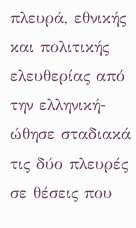πλευρά, εθνικής και πολιτικής ελευθερίας από την ελληνική- ώθησε σταδιακά τις δύο πλευρές σε θέσεις που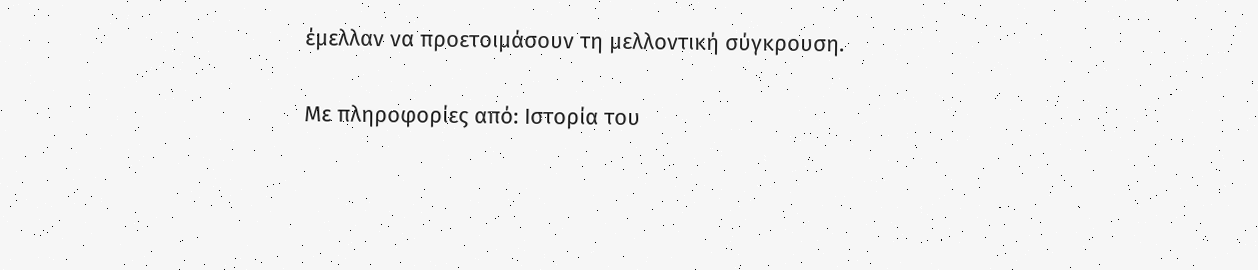έμελλαν να προετοιμάσουν τη μελλοντική σύγκρουση.

Με πληροφορίες από: Ιστορία του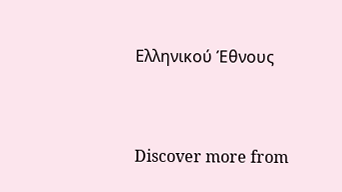Ελληνικού Έθνους


Discover more from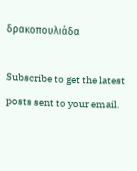δρακοπουλιάδα

Subscribe to get the latest posts sent to your email.